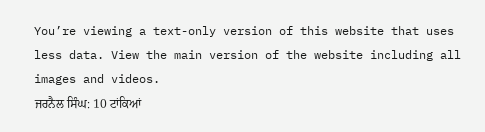You’re viewing a text-only version of this website that uses less data. View the main version of the website including all images and videos.
ਜਰਨੈਲ ਸਿੰਘ: 10 ਟਾਂਕਿਆਂ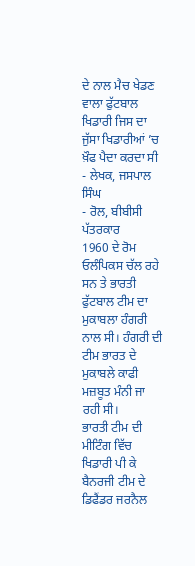ਦੇ ਨਾਲ ਮੈਚ ਖੇਡਣ ਵਾਲਾ ਫੁੱਟਬਾਲ ਖਿਡਾਰੀ ਜਿਸ ਦਾ ਜੁੱਸਾ ਖਿਡਾਰੀਆਂ ’ਚ ਖ਼ੌਫ ਪੈਦਾ ਕਰਦਾ ਸੀ
- ਲੇਖਕ, ਜਸਪਾਲ ਸਿੰਘ
- ਰੋਲ, ਬੀਬੀਸੀ ਪੱਤਰਕਾਰ
1960 ਦੇ ਰੋਮ ਓਲੰਪਿਕਸ ਚੱਲ ਰਹੇ ਸਨ ਤੇ ਭਾਰਤੀ ਫੁੱਟਬਾਲ ਟੀਮ ਦਾ ਮੁਕਾਬਲਾ ਹੰਗਰੀ ਨਾਲ ਸੀ। ਹੰਗਰੀ ਦੀ ਟੀਮ ਭਾਰਤ ਦੇ ਮੁਕਾਬਲੇ ਕਾਫੀ ਮਜ਼ਬੂਤ ਮੰਨੀ ਜਾ ਰਹੀ ਸੀ।
ਭਾਰਤੀ ਟੀਮ ਦੀ ਮੀਟਿੰਗ ਵਿੱਚ ਖਿਡਾਰੀ ਪੀ ਕੇ ਬੈਨਰਜੀ ਟੀਮ ਦੇ ਡਿਫੈਂਡਰ ਜਰਨੈਲ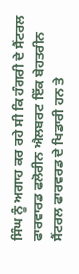ਸਿੰਘ ਨੂੰ ਅਗਾਹ ਕਰ ਰਹੇ ਸੀ ਕਿ ਹੰਗਰੀ ਦੇ ਸੈਂਟਰਲ ਫਾਰਵਾਰਡ ਫਲੋਰੀਨ ਐਲਬਰਟ ਇੱਕ ਬੇਹਤਰੀਨ ਸੈਂਟਰਲ ਫਾਰਵਰਡ ਦੇ ਖਿਡਾਰੀ ਹਨ ਤੇ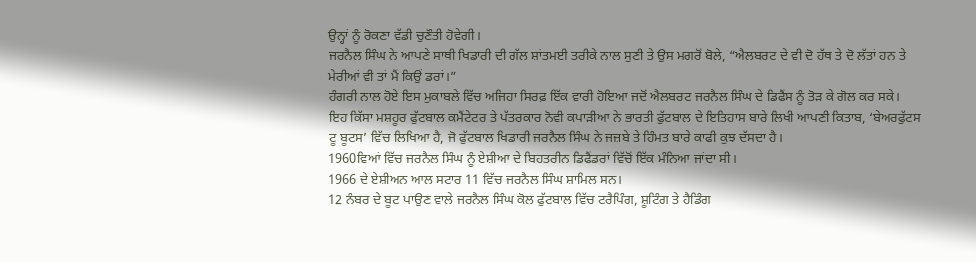ਉਨ੍ਹਾਂ ਨੂੰ ਰੋਕਣਾ ਵੱਡੀ ਚੁਣੌਤੀ ਹੋਵੇਗੀ।
ਜਰਨੈਲ ਸਿੰਘ ਨੇ ਆਪਣੇ ਸਾਥੀ ਖਿਡਾਰੀ ਦੀ ਗੱਲ ਸ਼ਾਂਤਮਈ ਤਰੀਕੇ ਨਾਲ ਸੁਣੀ ਤੇ ਉਸ ਮਗਰੋਂ ਬੋਲੇ, “ਐਲਬਰਟ ਦੇ ਵੀ ਦੋ ਹੱਥ ਤੇ ਦੋ ਲੱਤਾਂ ਹਨ ਤੇ ਮੇਰੀਆਂ ਵੀ ਤਾਂ ਮੈਂ ਕਿਉਂ ਡਰਾਂ।”
ਹੰਗਰੀ ਨਾਲ ਹੋਏ ਇਸ ਮੁਕਾਬਲੇ ਵਿੱਚ ਅਜਿਹਾ ਸਿਰਫ਼ ਇੱਕ ਵਾਰੀ ਹੋਇਆ ਜਦੋਂ ਐਲਬਰਟ ਜਰਨੈਲ ਸਿੰਘ ਦੇ ਡਿਫੈਂਸ ਨੂੰ ਤੋੜ ਕੇ ਗੋਲ ਕਰ ਸਕੇ।
ਇਹ ਕਿੱਸਾ ਮਸ਼ਹੂਰ ਫੁੱਟਬਾਲ ਕਮੈਂਟੇਟਰ ਤੇ ਪੱਤਰਕਾਰ ਨੋਵੀ ਕਪਾੜੀਆ ਨੇ ਭਾਰਤੀ ਫੁੱਟਬਾਲ ਦੇ ਇਤਿਹਾਸ ਬਾਰੇ ਲਿਖੀ ਆਪਣੀ ਕਿਤਾਬ, ‘ਬੇਅਰਫੁੱਟਸ ਟੂ ਬੂਟਸ’ ਵਿੱਚ ਲਿਖਿਆ ਹੈ, ਜੋ ਫੁੱਟਬਾਲ ਖਿਡਾਰੀ ਜਰਨੈਲ ਸਿੰਘ ਨੇ ਜਜ਼ਬੇ ਤੇ ਹਿੰਮਤ ਬਾਰੇ ਕਾਫੀ ਕੁਝ ਦੱਸਦਾ ਹੈ।
1960ਵਿਆਂ ਵਿੱਚ ਜਰਨੈਲ ਸਿੰਘ ਨੂੰ ਏਸ਼ੀਆ ਦੇ ਬਿਹਤਰੀਨ ਡਿਫੈਂਡਰਾਂ ਵਿੱਚੋਂ ਇੱਕ ਮੰਨਿਆ ਜਾਂਦਾ ਸੀ।
1966 ਦੇ ਏਸ਼ੀਅਨ ਆਲ ਸਟਾਰ 11 ਵਿੱਚ ਜਰਨੈਲ ਸਿੰਘ ਸ਼ਾਮਿਲ ਸਨ।
12 ਨੰਬਰ ਦੇ ਬੂਟ ਪਾਉਣ ਵਾਲੇ ਜਰਨੈਲ ਸਿੰਘ ਕੋਲ ਫੁੱਟਬਾਲ ਵਿੱਚ ਟਰੈਪਿੰਗ, ਸ਼ੂਟਿੰਗ ਤੇ ਹੈਡਿੰਗ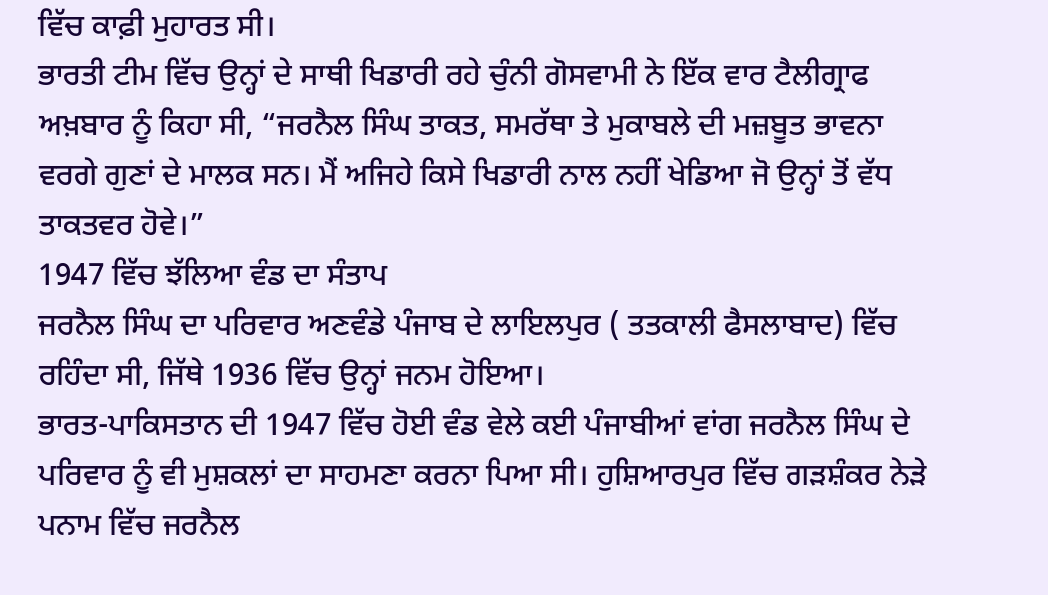ਵਿੱਚ ਕਾਫ਼ੀ ਮੁਹਾਰਤ ਸੀ।
ਭਾਰਤੀ ਟੀਮ ਵਿੱਚ ਉਨ੍ਹਾਂ ਦੇ ਸਾਥੀ ਖਿਡਾਰੀ ਰਹੇ ਚੁੰਨੀ ਗੋਸਵਾਮੀ ਨੇ ਇੱਕ ਵਾਰ ਟੈਲੀਗ੍ਰਾਫ ਅਖ਼ਬਾਰ ਨੂੰ ਕਿਹਾ ਸੀ, “ਜਰਨੈਲ ਸਿੰਘ ਤਾਕਤ, ਸਮਰੱਥਾ ਤੇ ਮੁਕਾਬਲੇ ਦੀ ਮਜ਼ਬੂਤ ਭਾਵਨਾ ਵਰਗੇ ਗੁਣਾਂ ਦੇ ਮਾਲਕ ਸਨ। ਮੈਂ ਅਜਿਹੇ ਕਿਸੇ ਖਿਡਾਰੀ ਨਾਲ ਨਹੀਂ ਖੇਡਿਆ ਜੋ ਉਨ੍ਹਾਂ ਤੋਂ ਵੱਧ ਤਾਕਤਵਰ ਹੋਵੇ।”
1947 ਵਿੱਚ ਝੱਲਿਆ ਵੰਡ ਦਾ ਸੰਤਾਪ
ਜਰਨੈਲ ਸਿੰਘ ਦਾ ਪਰਿਵਾਰ ਅਣਵੰਡੇ ਪੰਜਾਬ ਦੇ ਲਾਇਲਪੁਰ ( ਤਤਕਾਲੀ ਫੈਸਲਾਬਾਦ) ਵਿੱਚ ਰਹਿੰਦਾ ਸੀ, ਜਿੱਥੇ 1936 ਵਿੱਚ ਉਨ੍ਹਾਂ ਜਨਮ ਹੋਇਆ।
ਭਾਰਤ-ਪਾਕਿਸਤਾਨ ਦੀ 1947 ਵਿੱਚ ਹੋਈ ਵੰਡ ਵੇਲੇ ਕਈ ਪੰਜਾਬੀਆਂ ਵਾਂਗ ਜਰਨੈਲ ਸਿੰਘ ਦੇ ਪਰਿਵਾਰ ਨੂੰ ਵੀ ਮੁਸ਼ਕਲਾਂ ਦਾ ਸਾਹਮਣਾ ਕਰਨਾ ਪਿਆ ਸੀ। ਹੁਸ਼ਿਆਰਪੁਰ ਵਿੱਚ ਗੜਸ਼ੰਕਰ ਨੇੜੇ ਪਨਾਮ ਵਿੱਚ ਜਰਨੈਲ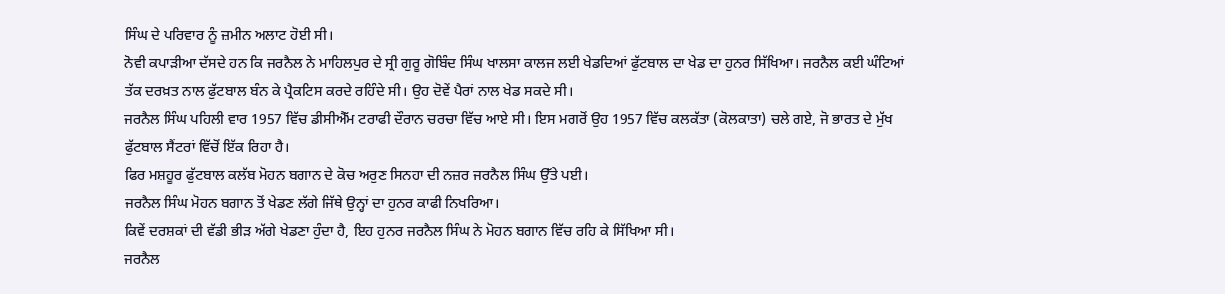ਸਿੰਘ ਦੇ ਪਰਿਵਾਰ ਨੂੰ ਜ਼ਮੀਨ ਅਲਾਟ ਹੋਈ ਸੀ।
ਨੋਵੀ ਕਪਾੜੀਆ ਦੱਸਦੇ ਹਨ ਕਿ ਜਰਨੈਲ ਨੇ ਮਾਹਿਲਪੁਰ ਦੇ ਸ੍ਰੀ ਗੁਰੂ ਗੋਬਿੰਦ ਸਿੰਘ ਖਾਲਸਾ ਕਾਲਜ ਲਈ ਖੇਡਦਿਆਂ ਫੁੱਟਬਾਲ ਦਾ ਖੇਡ ਦਾ ਹੁਨਰ ਸਿੱਖਿਆ। ਜਰਨੈਲ ਕਈ ਘੰਟਿਆਂ ਤੱਕ ਦਰਖ਼ਤ ਨਾਲ ਫੁੱਟਬਾਲ ਬੰਨ ਕੇ ਪ੍ਰੈਕਟਿਸ ਕਰਦੇ ਰਹਿੰਦੇ ਸੀ। ਉਹ ਦੋਵੇਂ ਪੈਰਾਂ ਨਾਲ ਖੇਡ ਸਕਦੇ ਸੀ।
ਜਰਨੈਲ ਸਿੰਘ ਪਹਿਲੀ ਵਾਰ 1957 ਵਿੱਚ ਡੀਸੀਐੱਮ ਟਰਾਫੀ ਦੌਰਾਨ ਚਰਚਾ ਵਿੱਚ ਆਏ ਸੀ। ਇਸ ਮਗਰੋਂ ਉਹ 1957 ਵਿੱਚ ਕਲਕੱਤਾ (ਕੋਲਕਾਤਾ) ਚਲੇ ਗਏ, ਜੋ ਭਾਰਤ ਦੇ ਮੁੱਖ ਫੁੱਟਬਾਲ ਸੈਂਟਰਾਂ ਵਿੱਚੋਂ ਇੱਕ ਰਿਹਾ ਹੈ।
ਫਿਰ ਮਸ਼ਹੂਰ ਫੁੱਟਬਾਲ ਕਲੱਬ ਮੋਹਨ ਬਗਾਨ ਦੇ ਕੋਚ ਅਰੁਣ ਸਿਨਹਾ ਦੀ ਨਜ਼ਰ ਜਰਨੈਲ ਸਿੰਘ ਉੱਤੇ ਪਈ।
ਜਰਨੈਲ ਸਿੰਘ ਮੋਹਨ ਬਗਾਨ ਤੋਂ ਖੇਡਣ ਲੱਗੇ ਜਿੱਥੇ ਉਨ੍ਹਾਂ ਦਾ ਹੁਨਰ ਕਾਫੀ ਨਿਖਰਿਆ।
ਕਿਵੇਂ ਦਰਸ਼ਕਾਂ ਦੀ ਵੱਡੀ ਭੀੜ ਅੱਗੇ ਖੇਡਣਾ ਹੁੰਦਾ ਹੈ, ਇਹ ਹੁਨਰ ਜਰਨੈਲ ਸਿੰਘ ਨੇ ਮੋਹਨ ਬਗਾਨ ਵਿੱਚ ਰਹਿ ਕੇ ਸਿੱਖਿਆ ਸੀ।
ਜਰਨੈਲ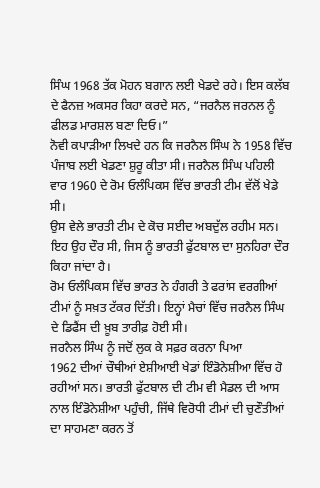ਸਿੰਘ 1968 ਤੱਕ ਮੋਹਨ ਬਗਾਨ ਲਈ ਖੇਡਦੇ ਰਹੇ। ਇਸ ਕਲੱਬ ਦੇ ਫੈਨਜ਼ ਅਕਸਰ ਕਿਹਾ ਕਰਦੇ ਸਨ, “ਜਰਨੈਲ ਜਰਨਲ ਨੂੰ ਫੀਲਡ ਮਾਰਸ਼ਲ ਬਣਾ ਦਿਓ।”
ਨੋਵੀ ਕਪਾੜੀਆ ਲਿਖਦੇ ਹਨ ਕਿ ਜਰਨੈਲ ਸਿੰਘ ਨੇ 1958 ਵਿੱਚ ਪੰਜਾਬ ਲਈ ਖੇਡਣਾ ਸ਼ੁਰੂ ਕੀਤਾ ਸੀ। ਜਰਨੈਲ ਸਿੰਘ ਪਹਿਲੀ ਵਾਰ 1960 ਦੇ ਰੋਮ ਓਲੰਪਿਕਸ ਵਿੱਚ ਭਾਰਤੀ ਟੀਮ ਵੱਲੋਂ ਖੇਡੇ ਸੀ।
ਉਸ ਵੇਲੇ ਭਾਰਤੀ ਟੀਮ ਦੇ ਕੋਚ ਸਈਦ ਅਬਦੁੱਲ ਰਹੀਮ ਸਨ। ਇਹ ਉਹ ਦੌਰ ਸੀ, ਜਿਸ ਨੂੰ ਭਾਰਤੀ ਫੁੱਟਬਾਲ ਦਾ ਸੁਨਹਿਰਾ ਦੌਰ ਕਿਹਾ ਜਾਂਦਾ ਹੈ।
ਰੋਮ ਓਲੰਪਿਕਸ ਵਿੱਚ ਭਾਰਤ ਨੇ ਹੰਗਰੀ ਤੇ ਫਰਾਂਸ ਵਰਗੀਆਂ ਟੀਮਾਂ ਨੂੰ ਸਖ਼ਤ ਟੱਕਰ ਦਿੱਤੀ। ਇਨ੍ਹਾਂ ਮੈਚਾਂ ਵਿੱਚ ਜਰਨੈਲ ਸਿੰਘ ਦੇ ਡਿਫੈਂਸ ਦੀ ਖ਼ੂਬ ਤਾਰੀਫ਼ ਹੋਈ ਸੀ।
ਜਰਨੈਲ ਸਿੰਘ ਨੂੰ ਜਦੋਂ ਲੁਕ ਕੇ ਸਫ਼ਰ ਕਰਨਾ ਪਿਆ
1962 ਦੀਆਂ ਚੌਥੀਆਂ ਏਸ਼ੀਆਈ ਖੇਡਾਂ ਇੰਡੋਨੇਸ਼ੀਆ ਵਿੱਚ ਹੋ ਰਹੀਆਂ ਸਨ। ਭਾਰਤੀ ਫੁੱਟਬਾਲ ਦੀ ਟੀਮ ਵੀ ਮੈਡਲ ਦੀ ਆਸ ਨਾਲ ਇੰਡੋਨੇਸ਼ੀਆ ਪਹੁੰਚੀ, ਜਿੱਥੇ ਵਿਰੋਧੀ ਟੀਮਾਂ ਦੀ ਚੁਣੌਤੀਆਂ ਦਾ ਸਾਹਮਣਾ ਕਰਨ ਤੋਂ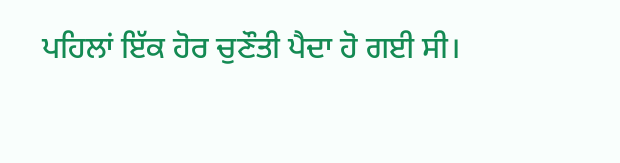ਪਹਿਲਾਂ ਇੱਕ ਹੋਰ ਚੁਣੌਤੀ ਪੈਦਾ ਹੋ ਗਈ ਸੀ।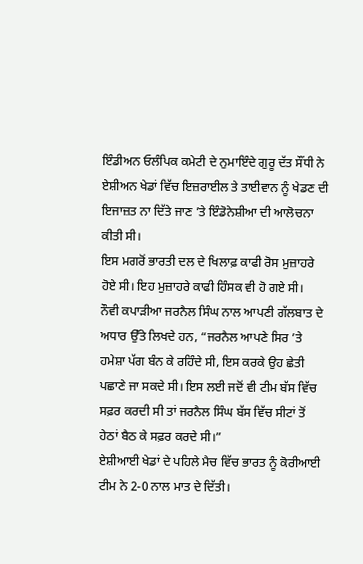ਇੰਡੀਅਨ ਓਲੰਪਿਕ ਕਮੇਟੀ ਦੇ ਨੁਮਾਇੰਦੇ ਗੁਰੂ ਦੱਤ ਸੌਂਧੀ ਨੇ ਏਸ਼ੀਅਨ ਖੇਡਾਂ ਵਿੱਚ ਇਜ਼ਰਾਈਲ ਤੇ ਤਾਈਵਾਨ ਨੂੰ ਖੇਡਣ ਦੀ ਇਜਾਜ਼ਤ ਨਾ ਦਿੱਤੇ ਜਾਣ ’ਤੇ ਇੰਡੋਨੇਸ਼ੀਆ ਦੀ ਆਲੋਚਨਾ ਕੀਤੀ ਸੀ।
ਇਸ ਮਗਰੋਂ ਭਾਰਤੀ ਦਲ ਦੇ ਖਿਲਾਫ਼ ਕਾਫੀ ਰੋਸ ਮੁਜ਼ਾਹਰੇ ਹੋਏ ਸੀ। ਇਹ ਮੁਜ਼ਾਹਰੇ ਕਾਫੀ ਹਿੰਸਕ ਵੀ ਹੋ ਗਏ ਸੀ।
ਨੌਵੀ ਕਪਾੜੀਆ ਜਰਨੈਲ ਸਿੰਘ ਨਾਲ ਆਪਣੀ ਗੱਲਬਾਤ ਦੇ ਅਧਾਰ ਉੱਤੇ ਲਿਖਦੇ ਹਨ, “ਜਰਨੈਲ ਆਪਣੇ ਸਿਰ ’ਤੇ ਹਮੇਸ਼ਾ ਪੱਗ ਬੰਨ ਕੇ ਰਹਿੰਦੇ ਸੀ, ਇਸ ਕਰਕੇ ਉਹ ਛੇਤੀ ਪਛਾਣੇ ਜਾ ਸਕਦੇ ਸੀ। ਇਸ ਲਈ ਜਦੋਂ ਵੀ ਟੀਮ ਬੱਸ ਵਿੱਚ ਸਫ਼ਰ ਕਰਦੀ ਸੀ ਤਾਂ ਜਰਨੈਲ ਸਿੰਘ ਬੱਸ ਵਿੱਚ ਸੀਟਾਂ ਤੋਂ ਹੇਠਾਂ ਬੈਠ ਕੇ ਸਫ਼ਰ ਕਰਦੇ ਸੀ।”
ਏਸ਼ੀਆਈ ਖੇਡਾਂ ਦੇ ਪਹਿਲੇ ਮੈਚ ਵਿੱਚ ਭਾਰਤ ਨੂੰ ਕੋਰੀਆਈ ਟੀਮ ਨੇ 2-0 ਨਾਲ ਮਾਤ ਦੇ ਦਿੱਤੀ।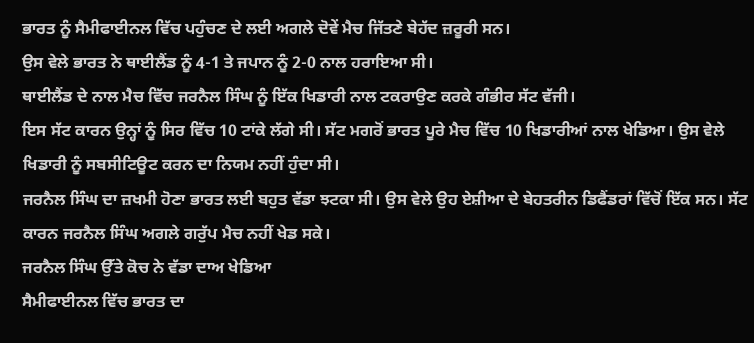ਭਾਰਤ ਨੂੰ ਸੈਮੀਫਾਈਨਲ ਵਿੱਚ ਪਹੁੰਚਣ ਦੇ ਲਈ ਅਗਲੇ ਦੋਵੇਂ ਮੈਚ ਜਿੱਤਣੇ ਬੇਹੱਦ ਜ਼ਰੂਰੀ ਸਨ।
ਉਸ ਵੇਲੇ ਭਾਰਤ ਨੇ ਥਾਈਲੈਂਡ ਨੂੰ 4-1 ਤੇ ਜਪਾਨ ਨੂੰ 2-0 ਨਾਲ ਹਰਾਇਆ ਸੀ।
ਥਾਈਲੈਂਡ ਦੇ ਨਾਲ ਮੈਚ ਵਿੱਚ ਜਰਨੈਲ ਸਿੰਘ ਨੂੰ ਇੱਕ ਖਿਡਾਰੀ ਨਾਲ ਟਕਰਾਉਣ ਕਰਕੇ ਗੰਭੀਰ ਸੱਟ ਵੱਜੀ।
ਇਸ ਸੱਟ ਕਾਰਨ ਉਨ੍ਹਾਂ ਨੂੰ ਸਿਰ ਵਿੱਚ 10 ਟਾਂਕੇ ਲੱਗੇ ਸੀ। ਸੱਟ ਮਗਰੋਂ ਭਾਰਤ ਪੂਰੇ ਮੈਚ ਵਿੱਚ 10 ਖਿਡਾਰੀਆਂ ਨਾਲ ਖੇਡਿਆ। ਉਸ ਵੇਲੇ ਖਿਡਾਰੀ ਨੂੰ ਸਬਸੀਟਿਊਟ ਕਰਨ ਦਾ ਨਿਯਮ ਨਹੀਂ ਹੁੰਦਾ ਸੀ।
ਜਰਨੈਲ ਸਿੰਘ ਦਾ ਜ਼ਖਮੀ ਹੋਣਾ ਭਾਰਤ ਲਈ ਬਹੁਤ ਵੱਡਾ ਝਟਕਾ ਸੀ। ਉਸ ਵੇਲੇ ਉਹ ਏਸ਼ੀਆ ਦੇ ਬੇਹਤਰੀਨ ਡਿਫੈਂਡਰਾਂ ਵਿੱਚੋਂ ਇੱਕ ਸਨ। ਸੱਟ ਕਾਰਨ ਜਰਨੈਲ ਸਿੰਘ ਅਗਲੇ ਗਰੁੱਪ ਮੈਚ ਨਹੀਂ ਖੇਡ ਸਕੇ।
ਜਰਨੈਲ ਸਿੰਘ ਉੱਤੇ ਕੋਚ ਨੇ ਵੱਡਾ ਦਾਅ ਖੇਡਿਆ
ਸੈਮੀਫਾਈਨਲ ਵਿੱਚ ਭਾਰਤ ਦਾ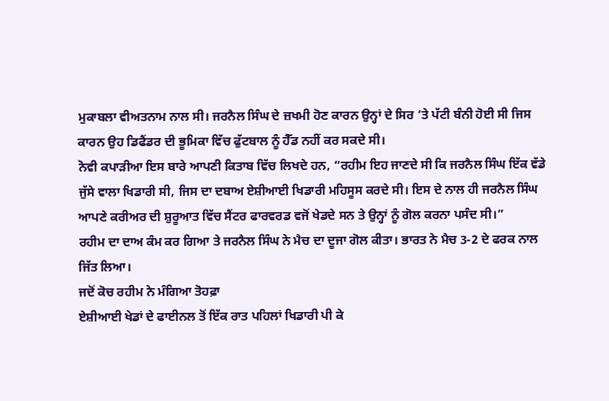ਮੁਕਾਬਲਾ ਵੀਅਤਨਾਮ ਨਾਲ ਸੀ। ਜਰਨੈਲ ਸਿੰਘ ਦੇ ਜ਼ਖਮੀ ਹੋਣ ਕਾਰਨ ਉਨ੍ਹਾਂ ਦੇ ਸਿਰ ’ਤੇ ਪੱਟੀ ਬੰਨੀ ਹੋਈ ਸੀ ਜਿਸ ਕਾਰਨ ਉਹ ਡਿਫੈਂਡਰ ਦੀ ਭੂਮਿਕਾ ਵਿੱਚ ਫੁੱਟਬਾਲ ਨੂੰ ਹੈੱਡ ਨਹੀਂ ਕਰ ਸਕਦੇ ਸੀ।
ਨੋਵੀ ਕਪਾੜੀਆ ਇਸ ਬਾਰੇ ਆਪਣੀ ਕਿਤਾਬ ਵਿੱਚ ਲਿਖਦੇ ਹਨ, “ਰਹੀਮ ਇਹ ਜਾਣਦੇ ਸੀ ਕਿ ਜਰਨੈਲ ਸਿੰਘ ਇੱਕ ਵੱਡੇ ਜੁੱਸੇ ਵਾਲਾ ਖਿਡਾਰੀ ਸੀ, ਜਿਸ ਦਾ ਦਬਾਅ ਏਸ਼ੀਆਈ ਖਿਡਾਰੀ ਮਹਿਸੂਸ ਕਰਦੇ ਸੀ। ਇਸ ਦੇ ਨਾਲ ਹੀ ਜਰਨੈਲ ਸਿੰਘ ਆਪਣੇ ਕਰੀਅਰ ਦੀ ਸ਼ੁਰੂਆਤ ਵਿੱਚ ਸੈਂਟਰ ਫਾਰਵਰਡ ਵਜੋਂ ਖੇਡਦੇ ਸਨ ਤੇ ਉਨ੍ਹਾਂ ਨੂੰ ਗੋਲ ਕਰਨਾ ਪਸੰਦ ਸੀ।”
ਰਹੀਮ ਦਾ ਦਾਅ ਕੰਮ ਕਰ ਗਿਆ ਤੇ ਜਰਨੈਲ ਸਿੰਘ ਨੇ ਮੈਚ ਦਾ ਦੂਜਾ ਗੋਲ ਕੀਤਾ। ਭਾਰਤ ਨੇ ਮੈਚ 3-2 ਦੇ ਫਰਕ ਨਾਲ ਜਿੱਤ ਲਿਆ।
ਜਦੋਂ ਕੋਚ ਰਹੀਮ ਨੇ ਮੰਗਿਆ ਤੋਹਫ਼ਾ
ਏਸ਼ੀਆਈ ਖੇਡਾਂ ਦੇ ਫਾਈਨਲ ਤੋਂ ਇੱਕ ਰਾਤ ਪਹਿਲਾਂ ਖਿਡਾਰੀ ਪੀ ਕੇ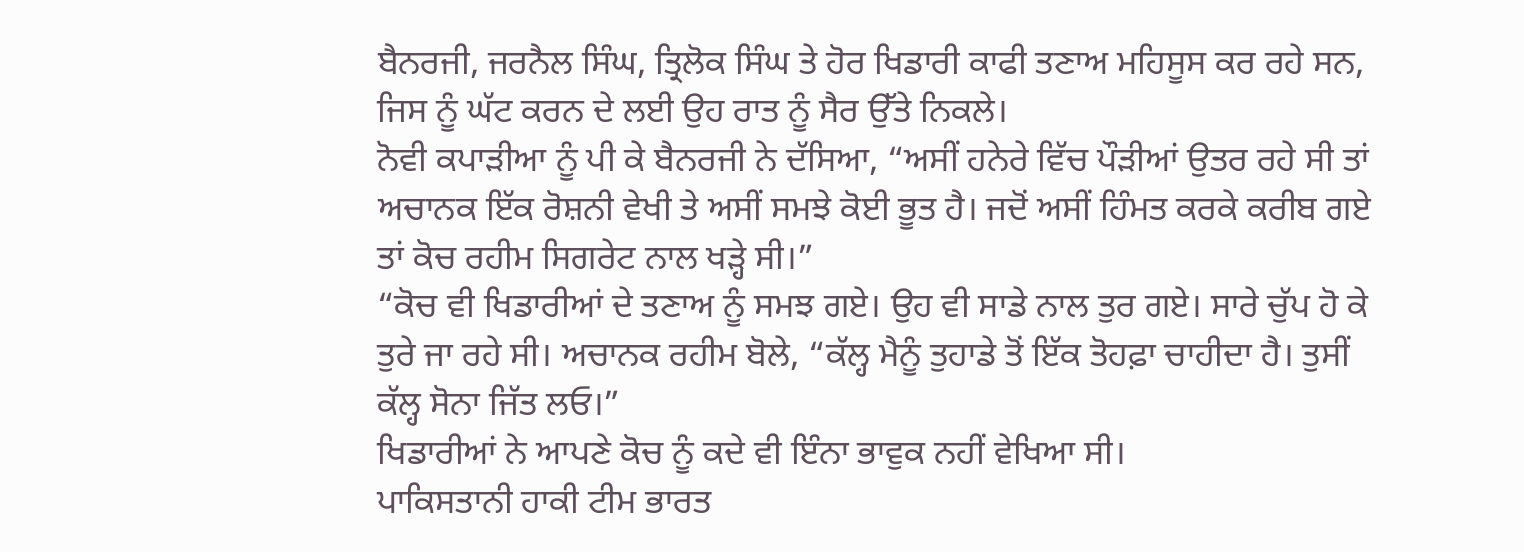ਬੈਨਰਜੀ, ਜਰਨੈਲ ਸਿੰਘ, ਤ੍ਰਿਲੋਕ ਸਿੰਘ ਤੇ ਹੋਰ ਖਿਡਾਰੀ ਕਾਫੀ ਤਣਾਅ ਮਹਿਸੂਸ ਕਰ ਰਹੇ ਸਨ, ਜਿਸ ਨੂੰ ਘੱਟ ਕਰਨ ਦੇ ਲਈ ਉਹ ਰਾਤ ਨੂੰ ਸੈਰ ਉੱਤੇ ਨਿਕਲੇ।
ਨੋਵੀ ਕਪਾੜੀਆ ਨੂੰ ਪੀ ਕੇ ਬੈਨਰਜੀ ਨੇ ਦੱਸਿਆ, “ਅਸੀਂ ਹਨੇਰੇ ਵਿੱਚ ਪੌੜੀਆਂ ਉਤਰ ਰਹੇ ਸੀ ਤਾਂ ਅਚਾਨਕ ਇੱਕ ਰੋਸ਼ਨੀ ਵੇਖੀ ਤੇ ਅਸੀਂ ਸਮਝੇ ਕੋਈ ਭੂਤ ਹੈ। ਜਦੋਂ ਅਸੀਂ ਹਿੰਮਤ ਕਰਕੇ ਕਰੀਬ ਗਏ ਤਾਂ ਕੋਚ ਰਹੀਮ ਸਿਗਰੇਟ ਨਾਲ ਖੜ੍ਹੇ ਸੀ।”
“ਕੋਚ ਵੀ ਖਿਡਾਰੀਆਂ ਦੇ ਤਣਾਅ ਨੂੰ ਸਮਝ ਗਏ। ਉਹ ਵੀ ਸਾਡੇ ਨਾਲ ਤੁਰ ਗਏ। ਸਾਰੇ ਚੁੱਪ ਹੋ ਕੇ ਤੁਰੇ ਜਾ ਰਹੇ ਸੀ। ਅਚਾਨਕ ਰਹੀਮ ਬੋਲੇ, “ਕੱਲ੍ਹ ਮੈਨੂੰ ਤੁਹਾਡੇ ਤੋਂ ਇੱਕ ਤੋਹਫ਼ਾ ਚਾਹੀਦਾ ਹੈ। ਤੁਸੀਂ ਕੱਲ੍ਹ ਸੋਨਾ ਜਿੱਤ ਲਓ।”
ਖਿਡਾਰੀਆਂ ਨੇ ਆਪਣੇ ਕੋਚ ਨੂੰ ਕਦੇ ਵੀ ਇੰਨਾ ਭਾਵੁਕ ਨਹੀਂ ਵੇਖਿਆ ਸੀ।
ਪਾਕਿਸਤਾਨੀ ਹਾਕੀ ਟੀਮ ਭਾਰਤ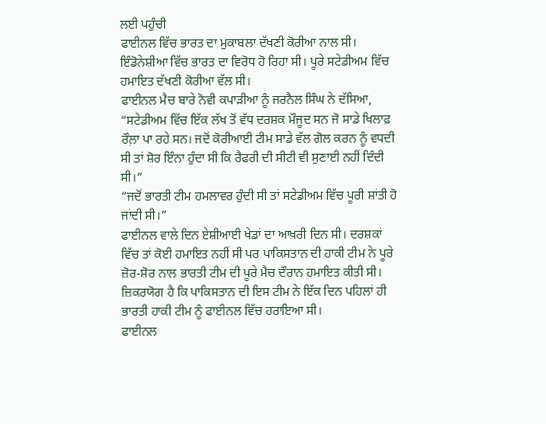ਲਈ ਪਹੁੰਚੀ
ਫਾਈਨਲ ਵਿੱਚ ਭਾਰਤ ਦਾ ਮੁਕਾਬਲਾ ਦੱਖਣੀ ਕੋਰੀਆ ਨਾਲ ਸੀ। ਇੰਡੋਨੇਸ਼ੀਆ ਵਿੱਚ ਭਾਰਤ ਦਾ ਵਿਰੋਧ ਹੋ ਰਿਹਾ ਸੀ। ਪੂਰੇ ਸਟੇਡੀਅਮ ਵਿੱਚ ਹਮਾਇਤ ਦੱਖਣੀ ਕੋਰੀਆ ਵੱਲ ਸੀ।
ਫਾਈਨਲ ਮੈਚ ਬਾਰੇ ਨੋਵੀ ਕਪਾੜੀਆ ਨੂੰ ਜਰਨੈਲ ਸਿੰਘ ਨੇ ਦੱਸਿਆ, “ਸਟੇਡੀਅਮ ਵਿੱਚ ਇੱਕ ਲੱਖ ਤੋਂ ਵੱਧ ਦਰਸ਼ਕ ਮੌਜੂਦ ਸਨ ਜੋ ਸਾਡੇ ਖਿਲਾਫ਼ ਰੌਲ਼ਾ ਪਾ ਰਹੇ ਸਨ। ਜਦੋਂ ਕੋਰੀਆਈ ਟੀਮ ਸਾਡੇ ਵੱਲ ਗੋਲ ਕਰਨ ਨੂੰ ਵਧਦੀ ਸੀ ਤਾਂ ਸ਼ੋਰ ਇੰਨਾ ਹੁੰਦਾ ਸੀ ਕਿ ਰੈਫਰੀ ਦੀ ਸੀਟੀ ਵੀ ਸੁਣਾਈ ਨਹੀਂ ਦਿੰਦੀ ਸੀ।”
“ਜਦੋਂ ਭਾਰਤੀ ਟੀਮ ਹਮਲਾਵਰ ਹੁੰਦੀ ਸੀ ਤਾਂ ਸਟੇਡੀਅਮ ਵਿੱਚ ਪੂਰੀ ਸ਼ਾਂਤੀ ਹੋ ਜਾਂਦੀ ਸੀ।”
ਫਾਈਨਲ ਵਾਲੇ ਦਿਨ ਏਸ਼ੀਆਈ ਖੇਡਾਂ ਦਾ ਆਖ਼ਰੀ ਦਿਨ ਸੀ। ਦਰਸ਼ਕਾਂ ਵਿੱਚ ਤਾਂ ਕੋਈ ਹਮਾਇਤ ਨਹੀਂ ਸੀ ਪਰ ਪਾਕਿਸਤਾਨ ਦੀ ਹਾਕੀ ਟੀਮ ਨੇ ਪੂਰੇ ਜ਼ੋਰ-ਸ਼ੋਰ ਨਾਲ ਭਾਰਤੀ ਟੀਮ ਦੀ ਪੂਰੇ ਮੈਚ ਦੌਰਾਨ ਹਮਾਇਤ ਕੀਤੀ ਸੀ।
ਜ਼ਿਕਰਯੋਗ ਹੈ ਕਿ ਪਾਕਿਸਤਾਨ ਦੀ ਇਸ ਟੀਮ ਨੇ ਇੱਕ ਦਿਨ ਪਹਿਲਾਂ ਹੀ ਭਾਰਤੀ ਹਾਕੀ ਟੀਮ ਨੂੰ ਫਾਈਨਲ ਵਿੱਚ ਹਰਾਇਆ ਸੀ।
ਫਾਈਨਲ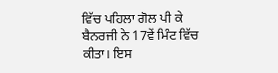ਵਿੱਚ ਪਹਿਲਾ ਗੋਲ ਪੀ ਕੇ ਬੈਨਰਜੀ ਨੇ 17ਵੇਂ ਮਿੰਟ ਵਿੱਚ ਕੀਤਾ। ਇਸ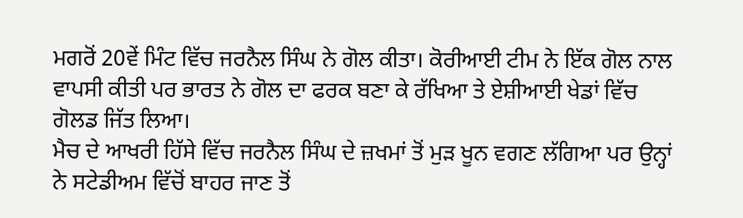ਮਗਰੋਂ 20ਵੇਂ ਮਿੰਟ ਵਿੱਚ ਜਰਨੈਲ ਸਿੰਘ ਨੇ ਗੋਲ ਕੀਤਾ। ਕੋਰੀਆਈ ਟੀਮ ਨੇ ਇੱਕ ਗੋਲ ਨਾਲ ਵਾਪਸੀ ਕੀਤੀ ਪਰ ਭਾਰਤ ਨੇ ਗੋਲ ਦਾ ਫਰਕ ਬਣਾ ਕੇ ਰੱਖਿਆ ਤੇ ਏਸ਼ੀਆਈ ਖੇਡਾਂ ਵਿੱਚ ਗੋਲਡ ਜਿੱਤ ਲਿਆ।
ਮੈਚ ਦੇ ਆਖਰੀ ਹਿੱਸੇ ਵਿੱਚ ਜਰਨੈਲ ਸਿੰਘ ਦੇ ਜ਼ਖਮਾਂ ਤੋਂ ਮੁੜ ਖੂਨ ਵਗਣ ਲੱਗਿਆ ਪਰ ਉਨ੍ਹਾਂ ਨੇ ਸਟੇਡੀਅਮ ਵਿੱਚੋਂ ਬਾਹਰ ਜਾਣ ਤੋਂ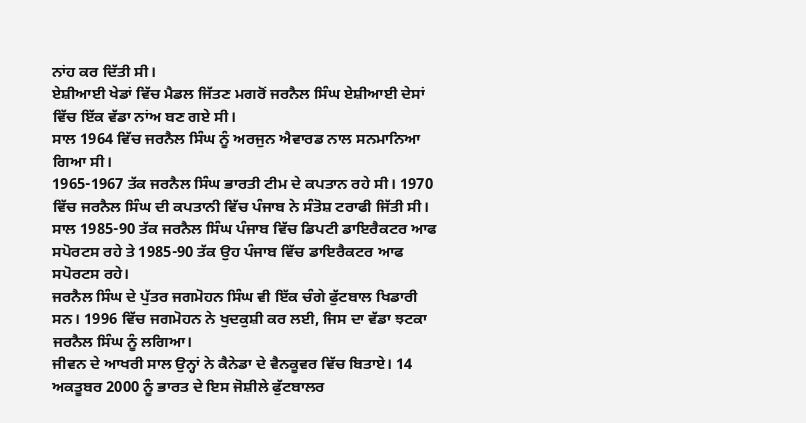ਨਾਂਹ ਕਰ ਦਿੱਤੀ ਸੀ।
ਏਸ਼ੀਆਈ ਖੇਡਾਂ ਵਿੱਚ ਮੈਡਲ ਜਿੱਤਣ ਮਗਰੋਂ ਜਰਨੈਲ ਸਿੰਘ ਏਸ਼ੀਆਈ ਦੇਸਾਂ ਵਿੱਚ ਇੱਕ ਵੱਡਾ ਨਾਂਅ ਬਣ ਗਏ ਸੀ।
ਸਾਲ 1964 ਵਿੱਚ ਜਰਨੈਲ ਸਿੰਘ ਨੂੰ ਅਰਜੁਨ ਐਵਾਰਡ ਨਾਲ ਸਨਮਾਨਿਆ ਗਿਆ ਸੀ।
1965-1967 ਤੱਕ ਜਰਨੈਲ ਸਿੰਘ ਭਾਰਤੀ ਟੀਮ ਦੇ ਕਪਤਾਨ ਰਹੇ ਸੀ। 1970 ਵਿੱਚ ਜਰਨੈਲ ਸਿੰਘ ਦੀ ਕਪਤਾਨੀ ਵਿੱਚ ਪੰਜਾਬ ਨੇ ਸੰਤੋਸ਼ ਟਰਾਫੀ ਜਿੱਤੀ ਸੀ।
ਸਾਲ 1985-90 ਤੱਕ ਜਰਨੈਲ ਸਿੰਘ ਪੰਜਾਬ ਵਿੱਚ ਡਿਪਟੀ ਡਾਇਰੈਕਟਰ ਆਫ ਸਪੋਰਟਸ ਰਹੇ ਤੇ 1985-90 ਤੱਕ ਉਹ ਪੰਜਾਬ ਵਿੱਚ ਡਾਇਰੈਕਟਰ ਆਫ ਸਪੋਰਟਸ ਰਹੇ।
ਜਰਨੈਲ ਸਿੰਘ ਦੇ ਪੁੱਤਰ ਜਗਮੋਹਨ ਸਿੰਘ ਵੀ ਇੱਕ ਚੰਗੇ ਫੁੱਟਬਾਲ ਖਿਡਾਰੀ ਸਨ। 1996 ਵਿੱਚ ਜਗਮੋਹਨ ਨੇ ਖੁਦਕੁਸ਼ੀ ਕਰ ਲਈ, ਜਿਸ ਦਾ ਵੱਡਾ ਝਟਕਾ ਜਰਨੈਲ ਸਿੰਘ ਨੂੰ ਲਗਿਆ।
ਜੀਵਨ ਦੇ ਆਖਰੀ ਸਾਲ ਉਨ੍ਹਾਂ ਨੇ ਕੈਨੇਡਾ ਦੇ ਵੈਨਕੂਵਰ ਵਿੱਚ ਬਿਤਾਏ। 14 ਅਕਤੂਬਰ 2000 ਨੂੰ ਭਾਰਤ ਦੇ ਇਸ ਜੋਸ਼ੀਲੇ ਫੁੱਟਬਾਲਰ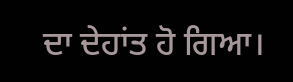ਦਾ ਦੇਹਾਂਤ ਹੋ ਗਿਆ।